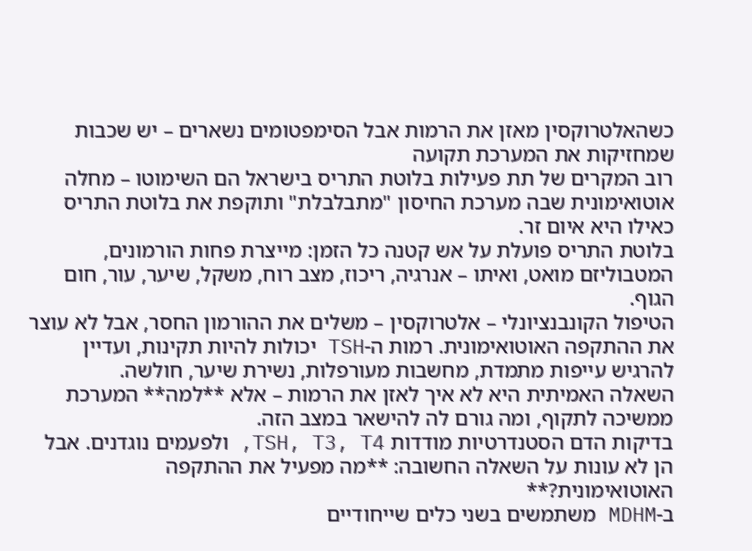כשהאלטרוקסין מאזן את הרמות אבל הסימפטומים נשארים – יש שכבות שמחזיקות את המערכת תקועה
רוב המקרים של תת פעילות בלוטת התריס בישראל הם השימוטו – מחלה אוטואימונית שבה מערכת החיסון "מתבלבלת" ותוקפת את בלוטת התריס כאילו היא איום זר.
בלוטת התריס פועלת על אש קטנה כל הזמן: מייצרת פחות הורמונים, המטבוליזם מואט, ואיתו – אנרגיה, ריכוז, מצב רוח, משקל, שיער, עור, חום הגוף.
הטיפול הקונבנציונלי – אלטרוקסין – משלים את ההורמון החסר, אבל לא עוצר את ההתקפה האוטואימונית. רמות ה-TSH יכולות להיות תקינות, ועדיין להרגיש עייפות מתמדת, מחשבות מעורפלות, נשירת שיער, חולשה.
השאלה האמיתית היא לא איך לאזן את הרמות – אלא **למה** המערכת ממשיכה לתקוף, ומה גורם לה להישאר במצב הזה.
בדיקות הדם הסטנדרטיות מודדות TSH, T3, T4, ולפעמים נוגדנים. אבל הן לא עונות על השאלה החשובה: **מה מפעיל את ההתקפה האוטואימונית?**
ב-MDHM משתמשים בשני כלים שייחודיים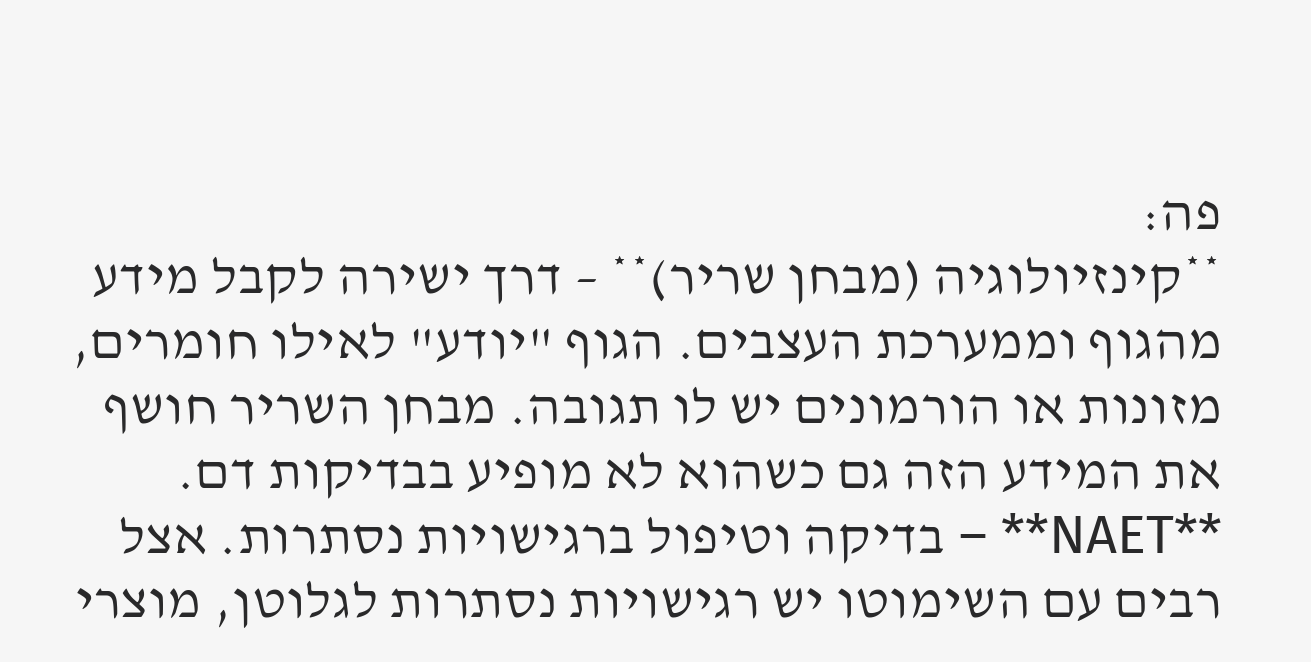פה:
**קינזיולוגיה (מבחן שריר)** – דרך ישירה לקבל מידע מהגוף וממערכת העצבים. הגוף "יודע" לאילו חומרים, מזונות או הורמונים יש לו תגובה. מבחן השריר חושף את המידע הזה גם כשהוא לא מופיע בבדיקות דם.
**NAET** – בדיקה וטיפול ברגישויות נסתרות. אצל רבים עם השימוטו יש רגישויות נסתרות לגלוטן, מוצרי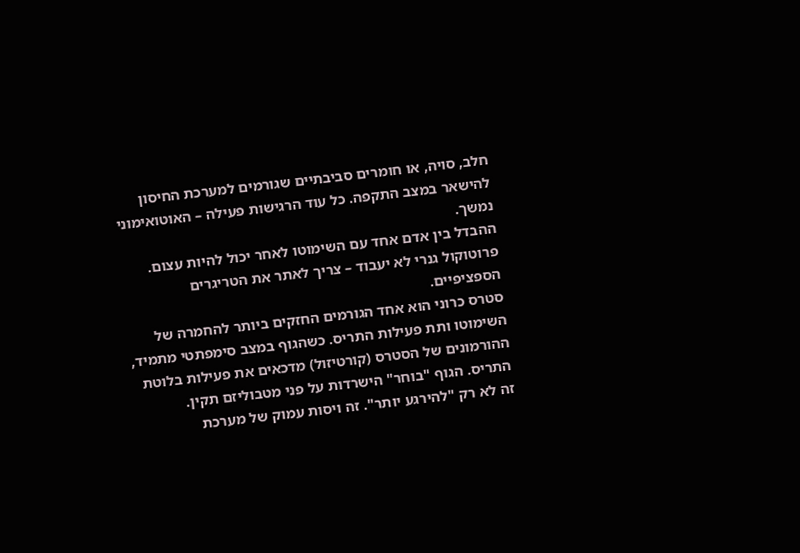חלב, סויה, או חומרים סביבתיים שגורמים למערכת החיסון להישאר במצב התקפה. כל עוד הרגישות פעילה – האוטואימוני נמשך.
ההבדל בין אדם אחד עם השימוטו לאחר יכול להיות עצום. פרוטוקול גנרי לא יעבוד – צריך לאתר את הטריגרים הספציפיים.
סטרס כרוני הוא אחד הגורמים החזקים ביותר להחמרה של השימוטו ותת פעילות התריס. כשהגוף במצב סימפתטי מתמיד, ההורמונים של הסטרס (קורטיזול) מדכאים את פעילות בלוטת התריס. הגוף "בוחר" הישרדות על פני מטבוליזם תקין.
זה לא רק "להירגע יותר". זה ויסות עמוק של מערכת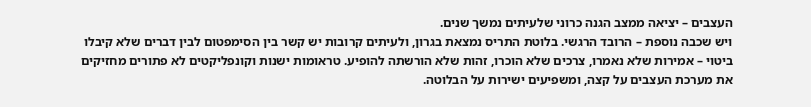העצבים – יציאה ממצב הגנה כרוני שלעיתים נמשך שנים.
ויש שכבה נוספת – הרובד הרגשי. בלוטת התריס נמצאת בגרון, ולעיתים קרובות יש קשר בין הסימפטום לבין דברים שלא קיבלו ביטוי – אמירות שלא נאמרו, צרכים שלא הוכרו, זהות שלא הורשתה להופיע. טראומות ישנות וקונפליקטים לא פתורים מחזיקים את מערכת העצבים על קצה, ומשפיעים ישירות על הבלוטה.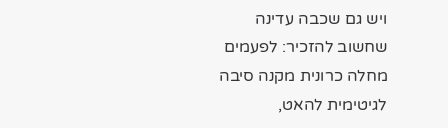ויש גם שכבה עדינה שחשוב להזכיר: לפעמים מחלה כרונית מקנה סיבה לגיטימית להאט,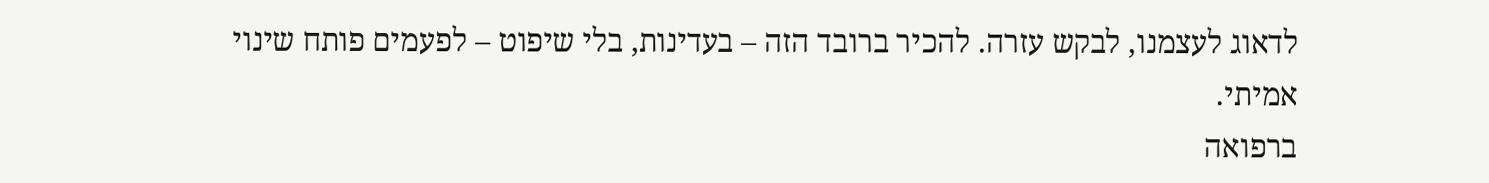לדאוג לעצמנו, לבקש עזרה. להכיר ברובד הזה – בעדינות, בלי שיפוט – לפעמים פותח שינוי אמיתי.
ברפואה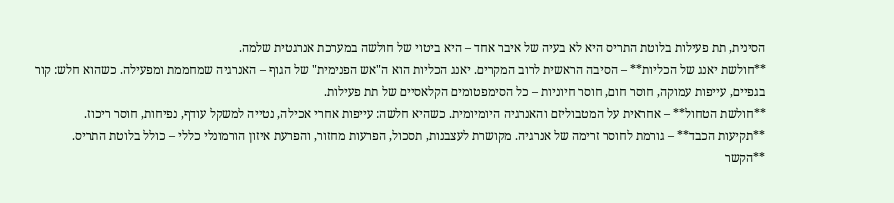הסינית, תת פעילות בלוטת התריס היא לא בעיה של איבר אחד – היא ביטוי של חולשה במערכת אנרגטית שלמה.
**חולשת יאנג של הכליות** – הסיבה הראשית לרוב המקרים. יאנג הכליות הוא ה"אש הפנימית" של הגוף – האנרגיה שמחממת ומפעילה. כשהוא חלש: קור בגפיים, עייפות עמוקה, חוסר חום, חוסר חיוניות – כל הסימפטומים הקלאסיים של תת פעילות.
**חולשת הטחול** – אחראית על המטבוליזם והאנרגיה היומיומית. כשהיא חלשה: עייפות אחרי אכילה, נטייה למשקל עודף, נפיחות, חוסר ריכוז.
**תקיעות הכבד** – גורמת לחוסר זרימה של אנרגיה. מקושרת לעצבנות, תסכול, הפרעות מחזור, והפרעת איזון הורמונלי כללי – כולל בלוטת התריס.
**הקשר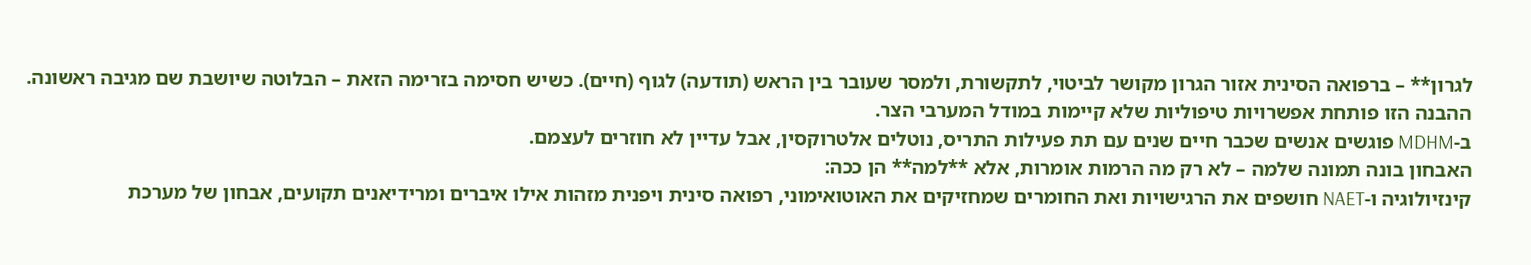לגרון** – ברפואה הסינית אזור הגרון מקושר לביטוי, לתקשורת, ולמסר שעובר בין הראש (תודעה) לגוף (חיים). כשיש חסימה בזרימה הזאת – הבלוטה שיושבת שם מגיבה ראשונה.
ההבנה הזו פותחת אפשרויות טיפוליות שלא קיימות במודל המערבי הצר.
ב-MDHM פוגשים אנשים שכבר חיים שנים עם תת פעילות התריס, נוטלים אלטרוקסין, אבל עדיין לא חוזרים לעצמם.
האבחון בונה תמונה שלמה – לא רק מה הרמות אומרות, אלא **למה** הן ככה:
קינזיולוגיה ו-NAET חושפים את הרגישויות ואת החומרים שמחזיקים את האוטואימוני, רפואה סינית ויפנית מזהות אילו איברים ומרידיאנים תקועים, אבחון של מערכת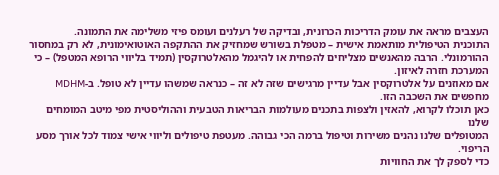העצבים מראה את עומק הדריכות הכרונית, ובדיקה של רעלנים ועומס פיזי משלימה את התמונה.
התוכנית הטיפולית מותאמת אישית – מטפלת בשורש שמחזיק את ההתקפה האוטואימונית, לא רק במחסור ההורמונלי. הרבה מהאנשים מצליחים להפחית או להיגמל מהאלטרוקסין (תמיד בליווי הרופא המטפל) – כי המערכת חזרה לאיזון.
אם מאוזנים על אלטרוקסין אבל עדיין מרגישים שזה לא זה – כנראה שמשהו עדיין לא טופל. ב-MDHM מחפשים את השכבה הזו.
כאן תוכלו לקרוא, להאזין ולצפות בתכנים מעולמות הבריאות הטבעית וההוליסטית מפי מיטב המומחים שלנו
המטופלים שלנו נהנים משירות וטיפול ברמה הכי גבוהה. מעטפת טיפולים וליווי אישי צמוד לכל אורך מסע הריפוי.
כדי לספק לך את החוויות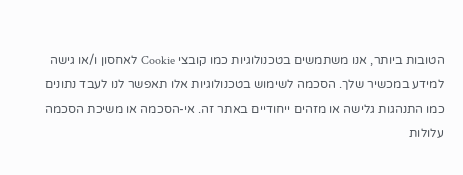הטובות ביותר, אנו משתמשים בטכנולוגיות כמו קובצי Cookie לאחסון ו/או גישה למידע במכשיר שלך. הסכמה לשימוש בטכנולוגיות אלו תאפשר לנו לעבד נתונים כמו התנהגות גלישה או מזהים ייחודיים באתר זה. אי-הסכמה או משיכת הסכמה עלולות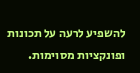להשפיע לרעה על תכונות ופונקציות מסוימות.